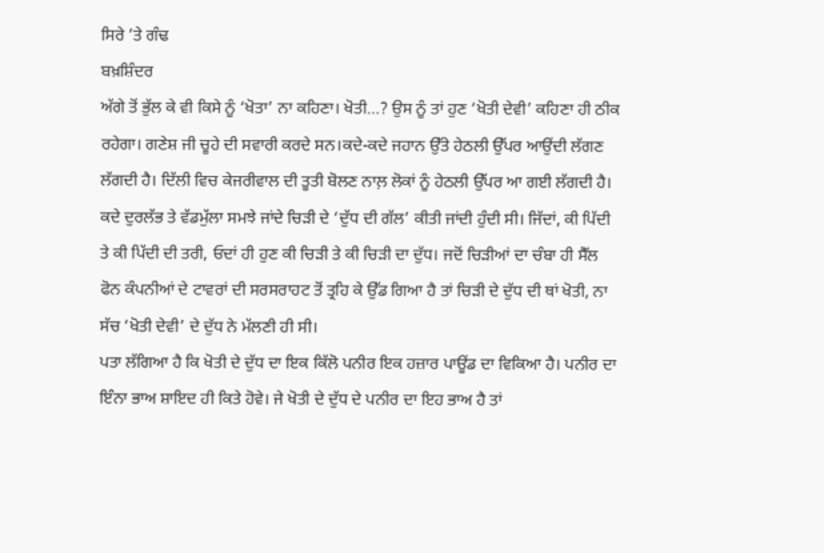ਸਿਰੇ ’ਤੇ ਗੰਢ
ਬਖ਼ਸ਼ਿੰਦਰ
ਅੱਗੇ ਤੋਂ ਭੁੱਲ ਕੇ ਵੀ ਕਿਸੇ ਨੂੰ ‘ਖੋਤਾ’ ਨਾ ਕਹਿਣਾ। ਖੋਤੀ…? ਉਸ ਨੂੰ ਤਾਂ ਹੁਣ ‘ਖੋਤੀ ਦੇਵੀ’ ਕਹਿਣਾ ਹੀ ਠੀਕ ਰਹੇਗਾ। ਗਣੇਸ਼ ਜੀ ਚੂਹੇ ਦੀ ਸਵਾਰੀ ਕਰਦੇ ਸਨ।ਕਦੇ-ਕਦੇ ਜਹਾਨ ਉੱਤੇ ਹੇਠਲੀ ਉੱਪਰ ਆਉਂਦੀ ਲੱਗਣ ਲੱਗਦੀ ਹੈ। ਦਿੱਲੀ ਵਿਚ ਕੇਜਰੀਵਾਲ ਦੀ ਤੂਤੀ ਬੋਲਣ ਨਾਲ਼ ਲੋਕਾਂ ਨੂੰ ਹੇਠਲੀ ਉੱਪਰ ਆ ਗਈ ਲੱਗਦੀ ਹੈ।
ਕਦੇ ਦੁਰਲੱਭ ਤੇ ਵੱਡਮੁੱਲਾ ਸਮਝੇ ਜਾਂਦੇ ਚਿੜੀ ਦੇ ‘ਦੁੱਧ ਦੀ ਗੱਲ’ ਕੀਤੀ ਜਾਂਦੀ ਹੁੰਦੀ ਸੀ। ਜਿੱਦਾਂ, ਕੀ ਪਿੱਦੀ ਤੇ ਕੀ ਪਿੱਦੀ ਦੀ ਤਰੀ, ਓਦਾਂ ਹੀ ਹੁਣ ਕੀ ਚਿੜੀ ਤੇ ਕੀ ਚਿੜੀ ਦਾ ਦੁੱਧ। ਜਦੋਂ ਚਿੜੀਆਂ ਦਾ ਚੰਬਾ ਹੀ ਸੈੱਲ ਫੋਨ ਕੰਪਨੀਆਂ ਦੇ ਟਾਵਰਾਂ ਦੀ ਸਰਸਰਾਹਟ ਤੋਂ ਤ੍ਰਹਿ ਕੇ ਉੱਡ ਗਿਆ ਹੈ ਤਾਂ ਚਿੜੀ ਦੇ ਦੁੱਧ ਦੀ ਥਾਂ ਖੋਤੀ, ਨਾ ਸੱਚ ‘ਖੋਤੀ ਦੇਵੀ’ ਦੇ ਦੁੱਧ ਨੇ ਮੱਲਣੀ ਹੀ ਸੀ।
ਪਤਾ ਲੱਗਿਆ ਹੈ ਕਿ ਖੋਤੀ ਦੇ ਦੁੱਧ ਦਾ ਇਕ ਕਿੱਲੋ ਪਨੀਰ ਇਕ ਹਜ਼ਾਰ ਪਾਊਂਡ ਦਾ ਵਿਕਿਆ ਹੈ। ਪਨੀਰ ਦਾ ਇੰਨਾ ਭਾਅ ਸ਼ਾਇਦ ਹੀ ਕਿਤੇ ਹੋਵੇ। ਜੇ ਖੋਤੀ ਦੇ ਦੁੱਧ ਦੇ ਪਨੀਰ ਦਾ ਇਹ ਭਾਅ ਹੈ ਤਾਂ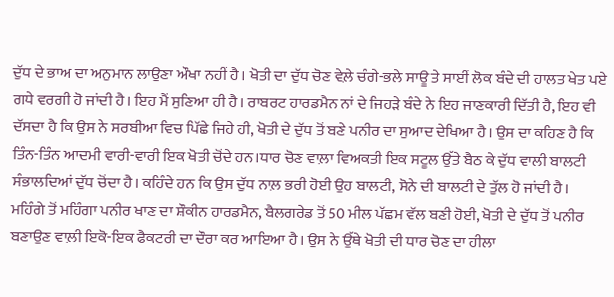ਦੁੱਧ ਦੇ ਭਾਅ ਦਾ ਅਨੁਮਾਨ ਲਾਉਣਾ ਔਖਾ ਨਹੀਂ ਹੈ। ਖੋਤੀ ਦਾ ਦੁੱਧ ਚੋਣ ਵੇਲ਼ੇ ਚੰਗੇ-ਭਲੇ ਸਾਊ ਤੇ ਸਾਈਂ ਲੋਕ ਬੰਦੇ ਦੀ ਹਾਲਤ ਖੇਤ ਪਏ ਗਧੇ ਵਰਗੀ ਹੋ ਜਾਂਦੀ ਹੈ। ਇਹ ਮੈਂ ਸੁਣਿਆ ਹੀ ਹੈ। ਰਾਬਰਟ ਹਾਰਡਮੈਨ ਨਾਂ ਦੇ ਜਿਹੜੇ ਬੰਦੇ ਨੇ ਇਹ ਜਾਣਕਾਰੀ ਦਿੱਤੀ ਹੈ, ਇਹ ਵੀ ਦੱਸਦਾ ਹੈ ਕਿ ਉਸ ਨੇ ਸਰਬੀਆ ਵਿਚ ਪਿੱਛੇ ਜਿਹੇ ਹੀ, ਖੋਤੀ ਦੇ ਦੁੱਧ ਤੋਂ ਬਣੇ ਪਨੀਰ ਦਾ ਸੁਆਦ ਦੇਖਿਆ ਹੈ। ਉਸ ਦਾ ਕਹਿਣ ਹੈ ਕਿ ਤਿੰਨ-ਤਿੰਨ ਆਦਮੀ ਵਾਰੀ-ਵਾਰੀ ਇਕ ਖੋਤੀ ਚੋਂਦੇ ਹਨ।ਧਾਰ ਚੋਣ ਵਾਲ਼ਾ ਵਿਅਕਤੀ ਇਕ ਸਟੂਲ ਉੱਤੇ ਬੈਠ ਕੇ ਦੁੱਧ ਵਾਲੀ ਬਾਲਟੀ ਸੰਭਾਲਦਿਆਂ ਦੁੱਧ ਚੋਂਦਾ ਹੈ। ਕਹਿੰਦੇ ਹਨ ਕਿ ਉਸ ਦੁੱਧ ਨਾਲ਼ ਭਰੀ ਹੋਈ ਉਹ ਬਾਲਟੀ, ਸੋਨੇ ਦੀ ਬਾਲਟੀ ਦੇ ਤੁੱਲ ਹੋ ਜਾਂਦੀ ਹੈ।
ਮਹਿੰਗੇ ਤੋਂ ਮਹਿੰਗਾ ਪਨੀਰ ਖਾਣ ਦਾ ਸ਼ੌਕੀਨ ਹਾਰਡਮੈਨ, ਬੈਲਗਰੇਡ ਤੋਂ 50 ਮੀਲ ਪੱਛਮ ਵੱਲ ਬਣੀ ਹੋਈ, ਖੋਤੀ ਦੇ ਦੁੱਧ ਤੋਂ ਪਨੀਰ ਬਣਾਉਣ ਵਾਲ਼ੀ ਇਕੋ-ਇਕ ਫੈਕਟਰੀ ਦਾ ਦੌਰਾ ਕਰ ਆਇਆ ਹੈ। ਉਸ ਨੇ ਉੱਥੇ ਖੋਤੀ ਦੀ ਧਾਰ ਚੋਣ ਦਾ ਹੀਲਾ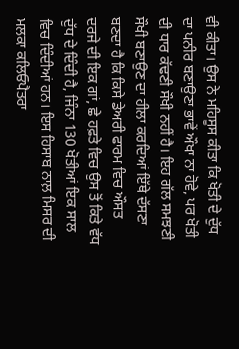ਵੀ ਕੀਤਾ। ਉਸ ਨੇ ਮਹਿਸੂਸ ਕੀਤਾ ਕਿ ਖੋਤੀ ਦੇ ਦੁੱਧ ਦਾ ਪਨੀਰ ਬਣਾਉਣਾ ਭਾਵੇਂ ਔਖਾ ਨਾ ਹੋਵੇ, ਪਰ ਖੋਤੀ ਦੀ ਧਾਰ ਕੱਢਣੀ ਸੌਖੀ ਨਹੀਂ ਹੈ। ਇਹ ਗੱਲ ਸਮਝਣੀ ਸੌਖੀ ਬਣਾਉਣ ਦਾ ਹੀਲਾ ਕਰਦਿਆਂ ਇੱਥੇ ਦੱਸਣਾ ਬਣਦਾ ਹੈ ਕਿ ਕਿਸੇ ਡੇਅਰੀ ਫਾਰਮ ਵਿਚ ਔਸਤ ਦਰਜੇ ਦੀ ਇਕ ਗਾਂ, ਛੇ ਹਫ਼ਤੇ ਵਿਚ ਉਸ ਤੋਂ ਕਿਤੇ ਵੱਧ ਦੁੱਧ ਦੇ ਦਿੰਦੀ ਹੈ, ਜਿੰਨਾ 130 ਖੋਤੀਆਂ ਇਕ ਸਾਲ ਵਿਚ ਦਿੰਦੀਆਂ ਹਨ। ਇਸ ਹਿਸਾਬ ਨਾਲ਼ ਮਿਸਰ ਦੀ ਮਲਕਾ ਕਲਿਓਪੈਤਰਾ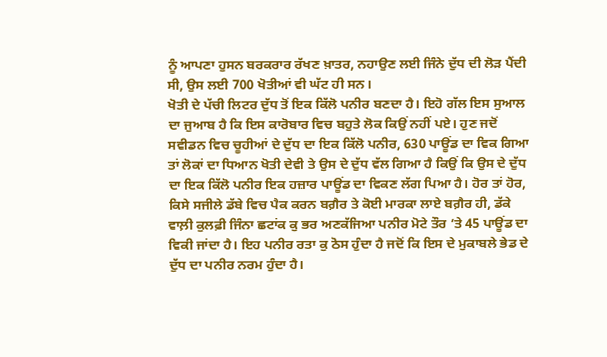ਨੂੰ ਆਪਣਾ ਹੁਸਨ ਬਰਕਰਾਰ ਰੱਖਣ ਖ਼ਾਤਰ, ਨਹਾਉਣ ਲਈ ਜਿੰਨੇ ਦੁੱਧ ਦੀ ਲੋੜ ਪੈਂਦੀ ਸੀ, ਉਸ ਲਈ 700 ਖੋਤੀਆਂ ਵੀ ਘੱਟ ਹੀ ਸਨ।
ਖੋਤੀ ਦੇ ਪੱਚੀ ਲਿਟਰ ਦੁੱਧ ਤੋਂ ਇਕ ਕਿੱਲੋ ਪਨੀਰ ਬਣਦਾ ਹੈ। ਇਹੋ ਗੱਲ ਇਸ ਸੁਆਲ ਦਾ ਜੁਆਬ ਹੈ ਕਿ ਇਸ ਕਾਰੋਬਾਰ ਵਿਚ ਬਹੁਤੇ ਲੋਕ ਕਿਉਂ ਨਹੀਂ ਪਏ। ਹੁਣ ਜਦੋਂ ਸਵੀਡਨ ਵਿਚ ਚੂਹੀਆਂ ਦੇ ਦੁੱਧ ਦਾ ਇਕ ਕਿੱਲੋ ਪਨੀਰ, 630 ਪਾਊਂਡ ਦਾ ਵਿਕ ਗਿਆ ਤਾਂ ਲੋਕਾਂ ਦਾ ਧਿਆਨ ਖੋਤੀ ਦੇਵੀ ਤੇ ਉਸ ਦੇ ਦੁੱਧ ਵੱਲ ਗਿਆ ਹੈ ਕਿਉਂ ਕਿ ਉਸ ਦੇ ਦੁੱਧ ਦਾ ਇਕ ਕਿੱਲੋ ਪਨੀਰ ਇਕ ਹਜ਼ਾਰ ਪਾਊਂਡ ਦਾ ਵਿਕਣ ਲੱਗ ਪਿਆ ਹੈ। ਹੋਰ ਤਾਂ ਹੋਰ, ਕਿਸੇ ਸਜੀਲੇ ਡੱਬੇ ਵਿਚ ਪੈਕ ਕਰਨ ਬਗ਼ੈਰ ਤੇ ਕੋਈ ਮਾਰਕਾ ਲਾਏ ਬਗ਼ੈਰ ਹੀ, ਡੱਕੇ ਵਾਲ਼ੀ ਕੁਲਫ਼ੀ ਜਿੰਨਾ ਛਟਾਂਕ ਕੁ ਭਰ ਅਣਕੱਜਿਆ ਪਨੀਰ ਮੋਟੇ ਤੌਰ ’ਤੇ 45 ਪਾਊਂਡ ਦਾ ਵਿਕੀ ਜਾਂਦਾ ਹੈ। ਇਹ ਪਨੀਰ ਰਤਾ ਕੁ ਠੋਸ ਹੁੰਦਾ ਹੈ ਜਦੋਂ ਕਿ ਇਸ ਦੇ ਮੁਕਾਬਲੇ ਭੇਡ ਦੇ ਦੁੱਧ ਦਾ ਪਨੀਰ ਨਰਮ ਹੁੰਦਾ ਹੈ।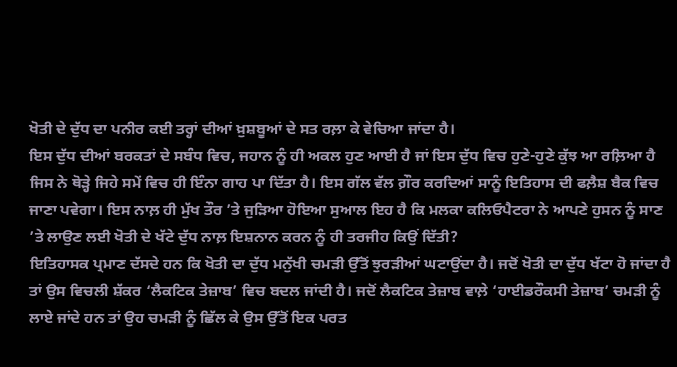ਖੋਤੀ ਦੇ ਦੁੱਧ ਦਾ ਪਨੀਰ ਕਈ ਤਰ੍ਹਾਂ ਦੀਆਂ ਖ਼ੁਸ਼ਬੂਆਂ ਦੇ ਸਤ ਰਲ਼ਾ ਕੇ ਵੇਚਿਆ ਜਾਂਦਾ ਹੈ।
ਇਸ ਦੁੱਧ ਦੀਆਂ ਬਰਕਤਾਂ ਦੇ ਸਬੰਧ ਵਿਚ, ਜਹਾਨ ਨੂੰ ਹੀ ਅਕਲ ਹੁਣ ਆਈ ਹੈ ਜਾਂ ਇਸ ਦੁੱਧ ਵਿਚ ਹੁਣੇ-ਹੁਣੇ ਕੁੱਝ ਆ ਰਲ਼ਿਆ ਹੈ ਜਿਸ ਨੇ ਥੋੜ੍ਹੇ ਜਿਹੇ ਸਮੇਂ ਵਿਚ ਹੀ ਇੰਨਾ ਗਾਹ ਪਾ ਦਿੱਤਾ ਹੈ। ਇਸ ਗੱਲ ਵੱਲ ਗ਼ੌਰ ਕਰਦਿਆਂ ਸਾਨੂੰ ਇਤਿਹਾਸ ਦੀ ਫਲ਼ੈਸ਼ ਬੈਕ ਵਿਚ ਜਾਣਾ ਪਵੇਗਾ। ਇਸ ਨਾਲ਼ ਹੀ ਮੁੱਖ ਤੌਰ ’ਤੇ ਜੁੜਿਆ ਹੋਇਆ ਸੁਆਲ ਇਹ ਹੈ ਕਿ ਮਲਕਾ ਕਲਿਓਪੈਟਰਾ ਨੇ ਆਪਣੇ ਹੁਸਨ ਨੂੰ ਸਾਣ ’ਤੇ ਲਾਉਣ ਲਈ ਖੋਤੀ ਦੇ ਖੱਟੇ ਦੁੱਧ ਨਾਲ਼ ਇਸ਼ਨਾਨ ਕਰਨ ਨੂੰ ਹੀ ਤਰਜੀਹ ਕਿਉਂ ਦਿੱਤੀ?
ਇਤਿਹਾਸਕ ਪ੍ਰਮਾਣ ਦੱਸਦੇ ਹਨ ਕਿ ਖੋਤੀ ਦਾ ਦੁੱਧ ਮਨੁੱਖੀ ਚਮੜੀ ਉੱਤੋਂ ਝੁਰੜੀਆਂ ਘਟਾਉਂਦਾ ਹੈ। ਜਦੋਂ ਖੋਤੀ ਦਾ ਦੁੱਧ ਖੱਟਾ ਹੋ ਜਾਂਦਾ ਹੈ ਤਾਂ ਉਸ ਵਿਚਲੀ ਸ਼ੱਕਰ ‘ਲੈਕਟਿਕ ਤੇਜ਼ਾਬ’ ਵਿਚ ਬਦਲ ਜਾਂਦੀ ਹੈ। ਜਦੋਂ ਲੈਕਟਿਕ ਤੇਜ਼ਾਬ ਵਾਲ਼ੇ ‘ਹਾਈਡਰੌਕਸੀ ਤੇਜ਼ਾਬ’ ਚਮੜੀ ਨੂੰ ਲਾਏ ਜਾਂਦੇ ਹਨ ਤਾਂ ਉਹ ਚਮੜੀ ਨੂੰ ਛਿੱਲ ਕੇ ਉਸ ਉੱਤੋਂ ਇਕ ਪਰਤ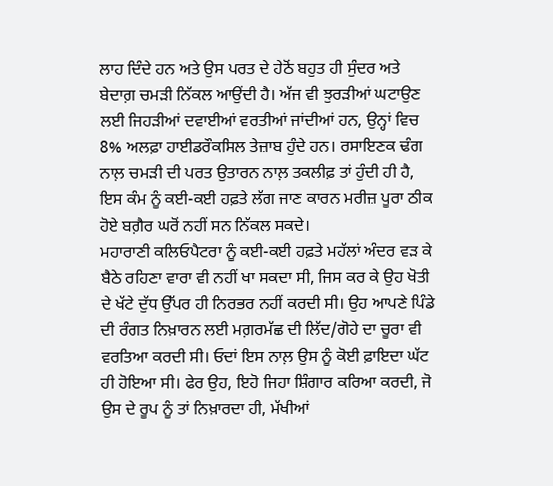ਲਾਹ ਦਿੰਦੇ ਹਨ ਅਤੇ ਉਸ ਪਰਤ ਦੇ ਹੇਠੋਂ ਬਹੁਤ ਹੀ ਸੁੰਦਰ ਅਤੇ ਬੇਦਾਗ਼ ਚਮੜੀ ਨਿੱਕਲ ਆਉਂਦੀ ਹੈ। ਅੱਜ ਵੀ ਝੁਰੜੀਆਂ ਘਟਾਉਣ ਲਈ ਜਿਹੜੀਆਂ ਦਵਾਈਆਂ ਵਰਤੀਆਂ ਜਾਂਦੀਆਂ ਹਨ, ਉਨ੍ਹਾਂ ਵਿਚ 8% ਅਲਫ਼ਾ ਹਾਈਡਰੌਕਸਿਲ ਤੇਜ਼ਾਬ ਹੁੰਦੇ ਹਨ। ਰਸਾਇਣਕ ਢੰਗ ਨਾਲ਼ ਚਮੜੀ ਦੀ ਪਰਤ ਉਤਾਰਨ ਨਾਲ਼ ਤਕਲੀਫ਼ ਤਾਂ ਹੁੰਦੀ ਹੀ ਹੈ, ਇਸ ਕੰਮ ਨੂੰ ਕਈ-ਕਈ ਹਫ਼ਤੇ ਲੱਗ ਜਾਣ ਕਾਰਨ ਮਰੀਜ਼ ਪੂਰਾ ਠੀਕ ਹੋਏ ਬਗ਼ੈਰ ਘਰੋਂ ਨਹੀਂ ਸਨ ਨਿੱਕਲ ਸਕਦੇ।
ਮਹਾਰਾਣੀ ਕਲਿਓਪੈਟਰਾ ਨੂੰ ਕਈ-ਕਈ ਹਫ਼ਤੇ ਮਹੱਲਾਂ ਅੰਦਰ ਵੜ ਕੇ ਬੈਠੇ ਰਹਿਣਾ ਵਾਰਾ ਵੀ ਨਹੀਂ ਖਾ ਸਕਦਾ ਸੀ, ਜਿਸ ਕਰ ਕੇ ਉਹ ਖੋਤੀ ਦੇ ਖੱਟੇ ਦੁੱਧ ਉੱਪਰ ਹੀ ਨਿਰਭਰ ਨਹੀਂ ਕਰਦੀ ਸੀ। ਉਹ ਆਪਣੇ ਪਿੰਡੇ ਦੀ ਰੰਗਤ ਨਿਖ਼ਾਰਨ ਲਈ ਮਗ਼ਰਮੱਛ ਦੀ ਲਿੱਦ/ਗੋਹੇ ਦਾ ਚੂਰਾ ਵੀ ਵਰਤਿਆ ਕਰਦੀ ਸੀ। ਓਦਾਂ ਇਸ ਨਾਲ਼ ਉਸ ਨੂੰ ਕੋਈ ਫ਼ਾਇਦਾ ਘੱਟ ਹੀ ਹੋਇਆ ਸੀ। ਫੇਰ ਉਹ, ਇਹੋ ਜਿਹਾ ਸ਼ਿੰਗਾਰ ਕਰਿਆ ਕਰਦੀ, ਜੋ ਉਸ ਦੇ ਰੂਪ ਨੂੰ ਤਾਂ ਨਿਖ਼ਾਰਦਾ ਹੀ, ਮੱਖੀਆਂ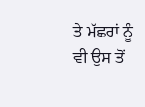ਤੇ ਮੱਛਰਾਂ ਨੂੰ ਵੀ ਉਸ ਤੋਂ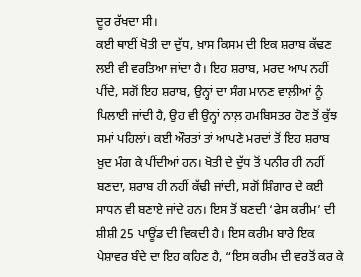ਦੂਰ ਰੱਖਦਾ ਸੀ।
ਕਈ ਥਾਈਂ ਖੋਤੀ ਦਾ ਦੁੱਧ, ਖ਼ਾਸ ਕਿਸਮ ਦੀ ਇਕ ਸ਼ਰਾਬ ਕੱਢਣ ਲਈ ਵੀ ਵਰਤਿਆ ਜਾਂਦਾ ਹੈ। ਇਹ ਸ਼ਰਾਬ, ਮਰਦ ਆਪ ਨਹੀਂ ਪੀਂਦੇ, ਸਗੋਂ ਇਹ ਸ਼ਰਾਬ, ਉਨ੍ਹਾਂ ਦਾ ਸੰਗ ਮਾਨਣ ਵਾਲ਼ੀਆਂ ਨੂੰ ਪਿਲਾਈ ਜਾਂਦੀ ਹੈ, ਉਹ ਵੀ ਉਨ੍ਹਾਂ ਨਾਲ਼ ਹਮਬਿਸਤਰ ਹੋਣ ਤੋਂ ਕੁੱਝ ਸਮਾਂ ਪਹਿਲਾਂ। ਕਈ ਔਰਤਾਂ ਤਾਂ ਆਪਣੇ ਮਰਦਾਂ ਤੋਂ ਇਹ ਸ਼ਰਾਬ ਖ਼ੁਦ ਮੰਗ ਕੇ ਪੀਂਦੀਆਂ ਹਨ। ਖੋਤੀ ਦੇ ਦੁੱਧ ਤੋਂ ਪਨੀਰ ਹੀ ਨਹੀਂ ਬਣਦਾ, ਸ਼ਰਾਬ ਹੀ ਨਹੀਂ ਕੱਢੀ ਜਾਂਦੀ, ਸਗੋਂ ਸ਼ਿੰਗਾਰ ਦੇ ਕਈ ਸਾਧਨ ਵੀ ਬਣਾਏ ਜਾਂਦੇ ਹਨ। ਇਸ ਤੋਂ ਬਣਦੀ ‘ਫੇਸ ਕਰੀਮ’ ਦੀ ਸ਼ੀਸ਼ੀ 25 ਪਾਊਂਡ ਦੀ ਵਿਕਦੀ ਹੈ। ਇਸ ਕਰੀਮ ਬਾਰੇ ਇਕ ਪੇਸ਼ਾਵਰ ਬੰਦੇ ਦਾ ਇਹ ਕਹਿਣ ਹੈ, “ਇਸ ਕਰੀਮ ਦੀ ਵਰਤੋਂ ਕਰ ਕੇ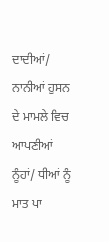ਦਾਦੀਆਂ/ ਨਾਨੀਆਂ ਹੁਸਨ ਦੇ ਮਾਮਲੇ ਵਿਚ ਆਪਣੀਆਂ ਨੂੰਹਾਂ/ ਧੀਆਂ ਨੂੰ ਮਾਤ ਪਾ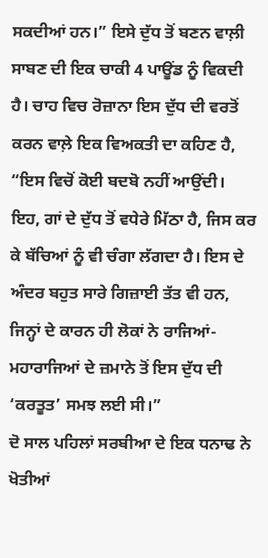ਸਕਦੀਆਂ ਹਨ।” ਇਸੇ ਦੁੱਧ ਤੋਂ ਬਣਨ ਵਾਲ਼ੀ ਸਾਬਣ ਦੀ ਇਕ ਚਾਕੀ 4 ਪਾਊਂਡ ਨੂੰ ਵਿਕਦੀ ਹੈ। ਚਾਹ ਵਿਚ ਰੋਜ਼ਾਨਾ ਇਸ ਦੁੱਧ ਦੀ ਵਰਤੋਂ ਕਰਨ ਵਾਲ਼ੇ ਇਕ ਵਿਅਕਤੀ ਦਾ ਕਹਿਣ ਹੈ, “ਇਸ ਵਿਚੋਂ ਕੋਈ ਬਦਬੋ ਨਹੀਂ ਆਉਂਦੀ। ਇਹ, ਗਾਂ ਦੇ ਦੁੱਧ ਤੋਂ ਵਧੇਰੇ ਮਿੱਠਾ ਹੈ, ਜਿਸ ਕਰ ਕੇ ਬੱਚਿਆਂ ਨੂੰ ਵੀ ਚੰਗਾ ਲੱਗਦਾ ਹੈ। ਇਸ ਦੇ ਅੰਦਰ ਬਹੁਤ ਸਾਰੇ ਗਿਜ਼ਾਈ ਤੱਤ ਵੀ ਹਨ, ਜਿਨ੍ਹਾਂ ਦੇ ਕਾਰਨ ਹੀ ਲੋਕਾਂ ਨੇ ਰਾਜਿਆਂ-ਮਹਾਰਾਜਿਆਂ ਦੇ ਜ਼ਮਾਨੇ ਤੋਂ ਇਸ ਦੁੱਧ ਦੀ ‘ਕਰਤੂਤ’ ਸਮਝ ਲਈ ਸੀ।”
ਦੋ ਸਾਲ ਪਹਿਲਾਂ ਸਰਬੀਆ ਦੇ ਇਕ ਧਨਾਢ ਨੇ ਖੋਤੀਆਂ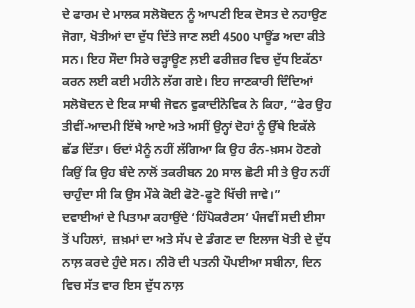ਦੇ ਫਾਰਮ ਦੇ ਮਾਲਕ ਸਲੋਬੋਦਨ ਨੂੰ ਆਪਣੀ ਇਕ ਦੋਸਤ ਦੇ ਨਹਾਉਣ ਜੋਗਾ, ਖੋਤੀਆਂ ਦਾ ਦੁੱਧ ਦਿੱਤੇ ਜਾਣ ਲਈ 4500 ਪਾਊਂਡ ਅਦਾ ਕੀਤੇ ਸਨ। ਇਹ ਸੌਦਾ ਸਿਰੇ ਚੜ੍ਹਾਊਣ ਲ਼ਈ ਫਰੀਜ਼ਰ ਵਿਚ ਦੁੱਧ ਇਕੱਠਾ ਕਰਨ ਲਈ ਕਈ ਮਹੀਨੇ ਲੱਗ ਗਏ। ਇਹ ਜਾਣਕਾਰੀ ਦਿੰਦਿਆਂ ਸਲੋਬੋਦਨ ਦੇ ਇਕ ਸਾਥੀ ਜੋਵਨ ਵੁਕਾਦੀਨੋਵਿਕ ਨੇ ਕਿਹਾ, “ਫੇਰ ਉਹ ਤੀਵੀਂ-ਆਦਮੀ ਇੱਥੇ ਆਏ ਅਤੇ ਅਸੀਂ ਉਨ੍ਹਾਂ ਦੋਹਾਂ ਨੂੰ ਉੱਥੇ ਇਕੱਲੇ ਛੱਡ ਦਿੱਤਾ। ਓਦਾਂ ਮੈਨੂੰ ਨਹੀਂ ਲੱਗਿਆ ਕਿ ਉਹ ਰੰਨ-ਖ਼ਸਮ ਹੋਣਗੇ ਕਿਉਂ ਕਿ ਉਹ ਬੰਦੇ ਨਾਲੋਂ ਤਕਰੀਬਨ 20 ਸਾਲ ਛੋਟੀ ਸੀ ਤੇ ਉਹ ਨਹੀਂ ਚਾਹੁੰਦਾ ਸੀ ਕਿ ਉਸ ਮੌਕੇ ਕੋਈ ਫੋਟੋ-ਫੂਟੋ ਖਿੱਚੀ ਜਾਵੇ।”
ਦਵਾਈਆਂ ਦੇ ਪਿਤਾਮਾ ਕਹਾਉਂਦੇ ‘ਹਿੱਪੋਕਰੈਟਸ’ ਪੰਜਵੀਂ ਸਦੀ ਈਸਾ ਤੋਂ ਪਹਿਲਾਂ,  ਜ਼ਖ਼ਮਾਂ ਦਾ ਅਤੇ ਸੱਪ ਦੇ ਡੰਗਣ ਦਾ ਇਲਾਜ ਖੋਤੀ ਦੇ ਦੁੱਧ ਨਾਲ਼ ਕਰਦੇ ਹੁੰਦੇ ਸਨ। ਨੀਰੋ ਦੀ ਪਤਨੀ ਪੌਪਈਆ ਸਬੀਨਾ, ਦਿਨ ਵਿਚ ਸੱਤ ਵਾਰ ਇਸ ਦੁੱਧ ਨਾਲ਼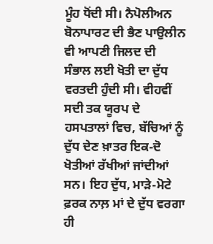ਮੂੰਹ ਧੋਂਦੀ ਸੀ। ਨੈਪੋਲੀਅਨ ਬੋਨਾਪਾਰਟ ਦੀ ਭੈਣ ਪਾਉਲੀਨ ਵੀ ਆਪਣੀ ਜਿਲਦ ਦੀ ਸੰਭਾਲ ਲਈ ਖੋਤੀ ਦਾ ਦੁੱਧ ਵਰਤਦੀ ਹੁੰਦੀ ਸੀ। ਵੀਹਵੀਂ ਸਦੀ ਤਕ ਯੂਰਪ ਦੇ ਹਸਪਤਾਲਾਂ ਵਿਚ, ਬੱਚਿਆਂ ਨੂੰ ਦੁੱਧ ਦੇਣ ਖ਼ਾਤਰ ਇਕ-ਦੋ ਖੋਤੀਆਂ ਰੱਖੀਆਂ ਜਾਂਦੀਆਂ ਸਨ। ਇਹ ਦੁੱਧ, ਮਾੜੇ-ਮੋਟੇ ਫ਼ਰਕ ਨਾਲ਼ ਮਾਂ ਦੇ ਦੁੱਧ ਵਰਗਾ ਹੀ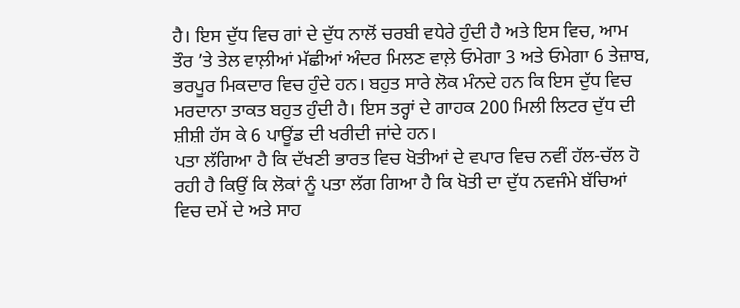ਹੈ। ਇਸ ਦੁੱਧ ਵਿਚ ਗਾਂ ਦੇ ਦੁੱਧ ਨਾਲੋਂ ਚਰਬੀ ਵਧੇਰੇ ਹੁੰਦੀ ਹੈ ਅਤੇ ਇਸ ਵਿਚ, ਆਮ ਤੌਰ ’ਤੇ ਤੇਲ ਵਾਲ਼ੀਆਂ ਮੱਛੀਆਂ ਅੰਦਰ ਮਿਲਣ ਵਾਲ਼ੇ ਓਮੇਗਾ 3 ਅਤੇ ਓਮੇਗਾ 6 ਤੇਜ਼ਾਬ, ਭਰਪੂਰ ਮਿਕਦਾਰ ਵਿਚ ਹੁੰਦੇ ਹਨ। ਬਹੁਤ ਸਾਰੇ ਲੋਕ ਮੰਨਦੇ ਹਨ ਕਿ ਇਸ ਦੁੱਧ ਵਿਚ ਮਰਦਾਨਾ ਤਾਕਤ ਬਹੁਤ ਹੁੰਦੀ ਹੈ। ਇਸ ਤਰ੍ਹਾਂ ਦੇ ਗਾਹਕ 200 ਮਿਲੀ ਲਿਟਰ ਦੁੱਧ ਦੀ ਸ਼ੀਸ਼ੀ ਹੱਸ ਕੇ 6 ਪਾਊਂਡ ਦੀ ਖਰੀਦੀ ਜਾਂਦੇ ਹਨ।
ਪਤਾ ਲੱਗਿਆ ਹੈ ਕਿ ਦੱਖਣੀ ਭਾਰਤ ਵਿਚ ਖੋਤੀਆਂ ਦੇ ਵਪਾਰ ਵਿਚ ਨਵੀਂ ਹੱਲ-ਚੱਲ ਹੋ ਰਹੀ ਹੈ ਕਿਉਂ ਕਿ ਲੋਕਾਂ ਨੂੰ ਪਤਾ ਲੱਗ ਗਿਆ ਹੈ ਕਿ ਖੋਤੀ ਦਾ ਦੁੱਧ ਨਵਜੰਮੇ ਬੱਚਿਆਂ ਵਿਚ ਦਮੇਂ ਦੇ ਅਤੇ ਸਾਹ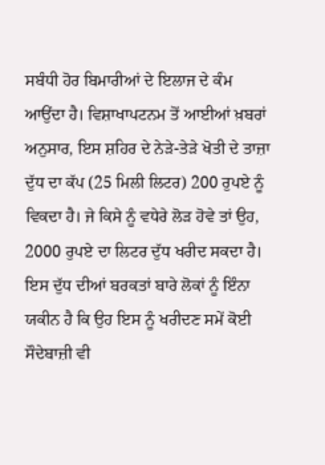ਸਬੰਧੀ ਹੋਰ ਬਿਮਾਰੀਆਂ ਦੇ ਇਲਾਜ ਦੇ ਕੰਮ ਆਉਂਦਾ ਹੈ। ਵਿਸ਼ਾਖਾਪਟਨਮ ਤੋਂ ਆਈਆਂ ਖ਼ਬਰਾਂ ਅਨੁਸਾਰ, ਇਸ ਸ਼ਹਿਰ ਦੇ ਨੇੜੇ-ਤੇੜੇ ਖੋਤੀ ਦੇ ਤਾਜ਼ਾ ਦੁੱਧ ਦਾ ਕੱਪ (25 ਮਿਲੀ ਲਿਟਰ) 200 ਰੁਪਏ ਨੂੰ ਵਿਕਦਾ ਹੈ। ਜੇ ਕਿਸੇ ਨੂੰ ਵਧੇਰੇ ਲੋੜ ਹੋਵੇ ਤਾਂ ਉਹ, 2000 ਰੁਪਏ ਦਾ ਲਿਟਰ ਦੁੱਧ ਖਰੀਦ ਸਕਦਾ ਹੈ। ਇਸ ਦੁੱਧ ਦੀਆਂ ਬਰਕਤਾਂ ਬਾਰੇ ਲੋਕਾਂ ਨੂੰ ਇੰਨਾ ਯਕੀਨ ਹੈ ਕਿ ਉਹ ਇਸ ਨੂੰ ਖਰੀਦਣ ਸਮੇਂ ਕੋਈ ਸੌਦੇਬਾਜ਼ੀ ਵੀ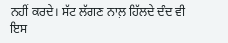ਨਹੀਂ ਕਰਦੇ। ਸੱਟ ਲੱਗਣ ਨਾਲ਼ ਹਿੱਲਦੇ ਦੰਦ ਵੀ ਇਸ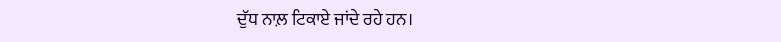ਦੁੱਧ ਨਾਲ਼ ਟਿਕਾਏ ਜਾਂਦੇ ਰਹੇ ਹਨ।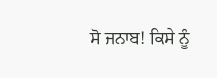ਸੋ ਜਨਾਬ! ਕਿਸੇ ਨੂੰ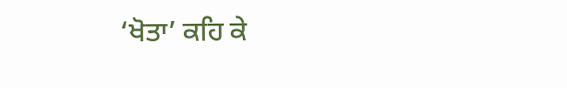‘ਖੋਤਾ’ ਕਹਿ ਕੇ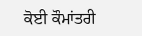ਕੋਈ ਕੌਮਾਂਤਰੀ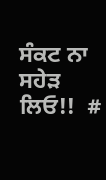ਸੰਕਟ ਨਾ ਸਹੇੜ ਲਿਓ!!  #